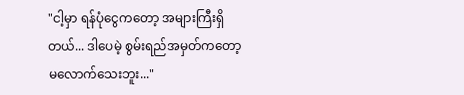"ငါ့မှာ ရန်ပုံငွေကတော့ အများကြီးရှိတယ်... ဒါပေမဲ့ စွမ်းရည်အမှတ်ကတော့ မလောက်သေးဘူး..."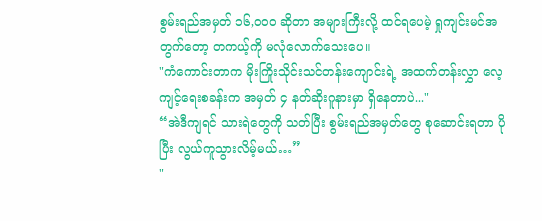စွမ်းရည်အမှတ် ၁၆,၀၀၀ ဆိုတာ အများကြီးလို့ ထင်ရပေမဲ့ ရှုကျင်းမင်အတွက်တော့ တကယ့်ကို မလုံလောက်သေးပေ။
"ကံကောင်းတာက မိုးကြိုးသိုင်းသင်တန်းကျောင်းရဲ့ အထက်တန်းလွှာ လေ့ကျင့်ရေးစခန်းက အမှတ် ၄ နတ်ဆိုးဂူနားမှာ ရှိနေတာပဲ..."
“အဲဒီကျရင် သားရဲတွေကို သတ်ပြီး စွမ်းရည်အမှတ်တွေ စုဆောင်းရတာ ပိုပြီး လွယ်ကူသွားလိမ့်မယ်…”
"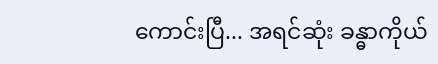ကောင်းပြီ... အရင်ဆုံး ခန္ဓာကိုယ်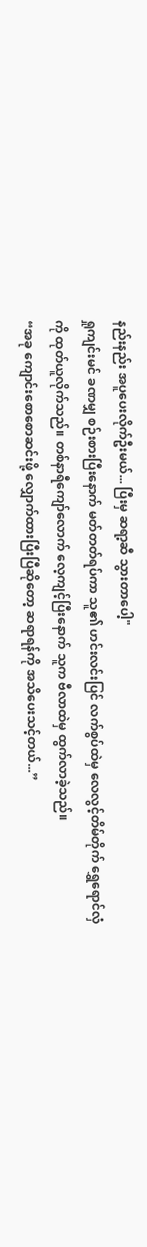နည်းနည်း အပူပေးလိုက်ဦးမယ်... ပြီးမှ ဆရာ့ဆီ သွားတာပေါ့"
ရှုကျင်းမင် ခဏမျှ စဉ်းစားပြီးနောက် မတ်တတ်ရပ်ကာ သူ၏ ဟင်းလင်းပြင် လက်စွပ်ထဲမှ လေလွင့်တိမ်တိုက် ရွှေရောင်လှံကို ထုတ်ယူလိုက်သည်။ တစ်နာရီကျော်လောက် လေ့ကျင့်ပြီးနောက် သူက ဗီလာထဲမှ ထွက်လာခဲ့သည်။
“အခု ကျောင်းစောစောဆင်းဖို့ လျှောက်ထားပြီးပြီဆိုတော့ ဆရာရန်ကို အသိပေးသင့်တယ်...”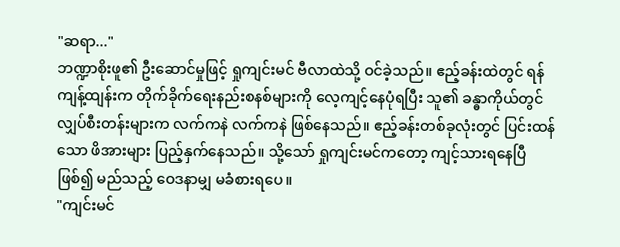"ဆရာ..."
ဘဏ္ဍာစိုးဖူ၏ ဦးဆောင်မှုဖြင့် ရှုကျင်းမင် ဗီလာထဲသို့ ဝင်ခဲ့သည်။ ဧည့်ခန်းထဲတွင် ရန်ကျန့်ထျန်းက တိုက်ခိုက်ရေးနည်းစနစ်များကို လေ့ကျင့်နေပုံရပြီး သူ၏ ခန္ဓာကိုယ်တွင် လျှပ်စီးတန်းများက လက်ကနဲ လက်ကနဲ ဖြစ်နေသည်။ ဧည့်ခန်းတစ်ခုလုံးတွင် ပြင်းထန်သော ဖိအားများ ပြည့်နှက်နေသည်။ သို့သော် ရှုကျင်းမင်ကတော့ ကျင့်သားရနေပြီဖြစ်၍ မည်သည့် ဝေဒနာမျှ မခံစားရပေ။
"ကျင်းမင်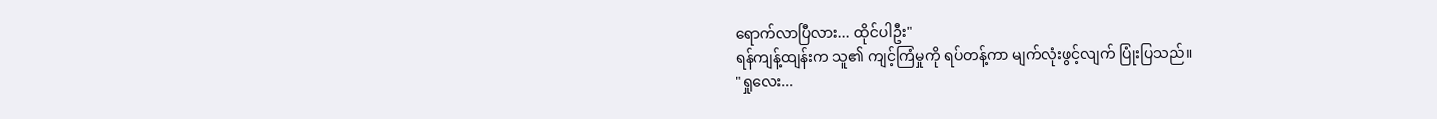ရောက်လာပြီလား... ထိုင်ပါဦး"
ရန်ကျန့်ထျန်းက သူ၏ ကျင့်ကြံမှုကို ရပ်တန့်ကာ မျက်လုံးဖွင့်လျက် ပြုံးပြသည်။
"ရှုလေး...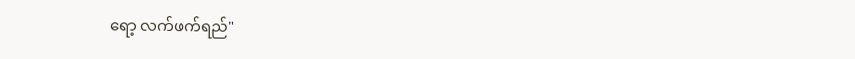ရော့ လက်ဖက်ရည်"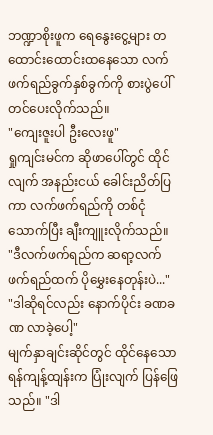ဘဏ္ဍာစိုးဖူက ရေနွေးငွေ့များ တထောင်းထောင်းထနေသော လက်ဖက်ရည်ခွက်နှစ်ခွက်ကို စားပွဲပေါ် တင်ပေးလိုက်သည်။
"ကျေးဇူးပါ ဦးလေးဖူ"
ရှုကျင်းမင်က ဆိုဖာပေါ်တွင် ထိုင်လျက် အနည်းငယ် ခေါင်းညိတ်ပြကာ လက်ဖက်ရည်ကို တစ်ငုံသောက်ပြီး ချီးကျူးလိုက်သည်။
"ဒီလက်ဖက်ရည်က ဆရာ့လက်ဖက်ရည်ထက် ပိုမွှေးနေတုန်းပဲ..."
"ဒါဆိုရင်လည်း နောက်ပိုင်း ခဏခဏ လာခဲ့ပေါ့"
မျက်နှာချင်းဆိုင်တွင် ထိုင်နေသော ရန်ကျန့်ထျန်းက ပြုံးလျက် ပြန်ဖြေသည်။ "ဒါ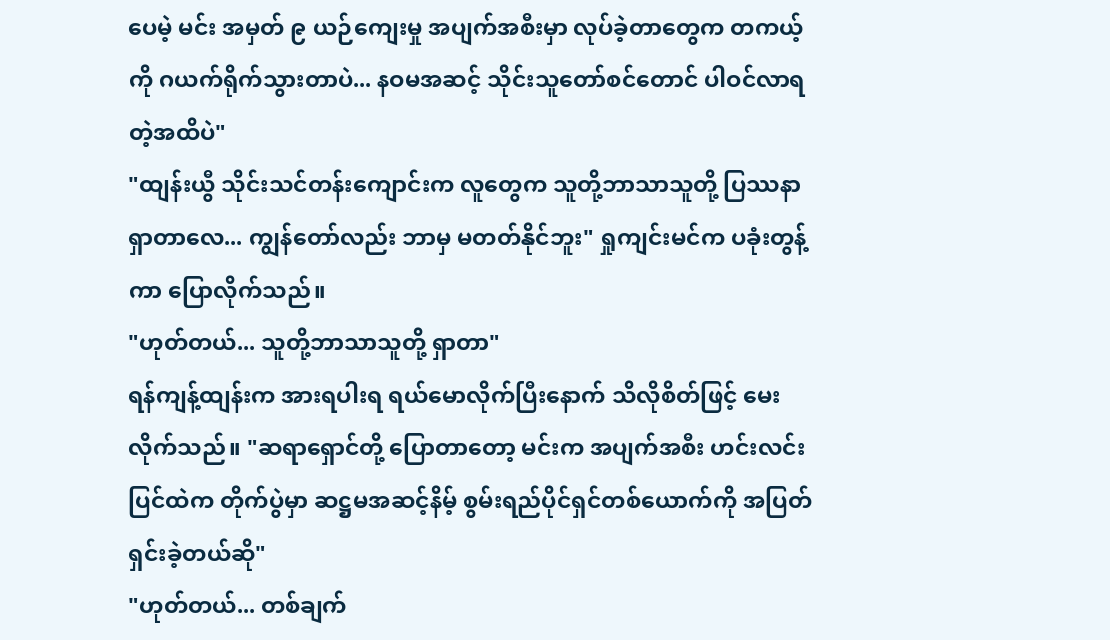ပေမဲ့ မင်း အမှတ် ၉ ယဉ်ကျေးမှု အပျက်အစီးမှာ လုပ်ခဲ့တာတွေက တကယ့်ကို ဂယက်ရိုက်သွားတာပဲ... နဝမအဆင့် သိုင်းသူတော်စင်တောင် ပါဝင်လာရတဲ့အထိပဲ"
"ထျန်းယွီ သိုင်းသင်တန်းကျောင်းက လူတွေက သူတို့ဘာသာသူတို့ ပြဿနာရှာတာလေ... ကျွန်တော်လည်း ဘာမှ မတတ်နိုင်ဘူး" ရှုကျင်းမင်က ပခုံးတွန့်ကာ ပြောလိုက်သည်။
"ဟုတ်တယ်... သူတို့ဘာသာသူတို့ ရှာတာ"
ရန်ကျန့်ထျန်းက အားရပါးရ ရယ်မောလိုက်ပြီးနောက် သိလိုစိတ်ဖြင့် မေးလိုက်သည်။ "ဆရာရှောင်တို့ ပြောတာတော့ မင်းက အပျက်အစီး ဟင်းလင်းပြင်ထဲက တိုက်ပွဲမှာ ဆဋ္ဌမအဆင့်နိမ့် စွမ်းရည်ပိုင်ရှင်တစ်ယောက်ကို အပြတ်ရှင်းခဲ့တယ်ဆို"
"ဟုတ်တယ်... တစ်ချက်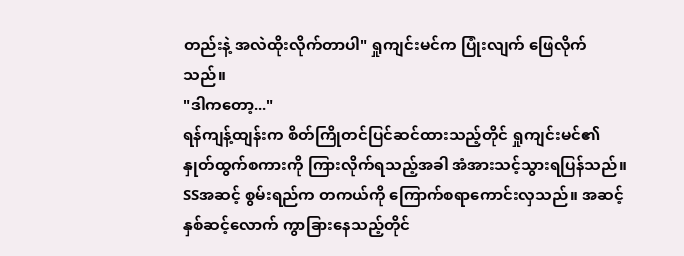တည်းနဲ့ အလဲထိုးလိုက်တာပါ" ရှုကျင်းမင်က ပြုံးလျက် ဖြေလိုက်သည်။
"ဒါကတော့..."
ရန်ကျန့်ထျန်းက စိတ်ကြိုတင်ပြင်ဆင်ထားသည့်တိုင် ရှုကျင်းမင်၏ နှုတ်ထွက်စကားကို ကြားလိုက်ရသည့်အခါ အံအားသင့်သွားရပြန်သည်။ SSအဆင့် စွမ်းရည်က တကယ်ကို ကြောက်စရာကောင်းလှသည်။ အဆင့်နှစ်ဆင့်လောက် ကွာခြားနေသည့်တိုင်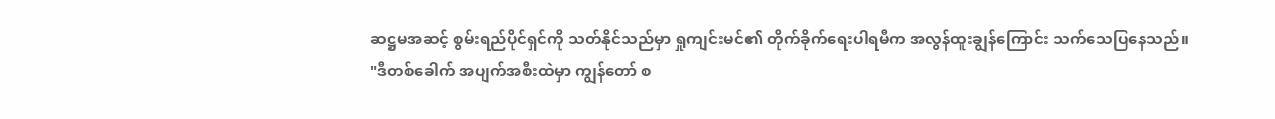ဆဋ္ဌမအဆင့် စွမ်းရည်ပိုင်ရှင်ကို သတ်နိုင်သည်မှာ ရှုကျင်းမင်၏ တိုက်ခိုက်ရေးပါရမီက အလွန်ထူးချွန်ကြောင်း သက်သေပြနေသည်။
"ဒီတစ်ခေါက် အပျက်အစီးထဲမှာ ကျွန်တော် စ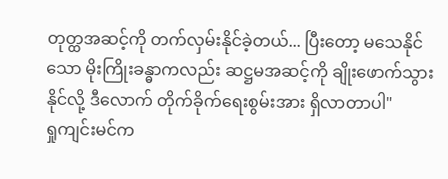တုတ္ထအဆင့်ကို တက်လှမ်းနိုင်ခဲ့တယ်... ပြီးတော့ မသေနိုင်သော မိုးကြိုးခန္ဓာကလည်း ဆဋ္ဌမအဆင့်ကို ချိုးဖောက်သွားနိုင်လို့ ဒီလောက် တိုက်ခိုက်ရေးစွမ်းအား ရှိလာတာပါ"
ရှုကျင်းမင်က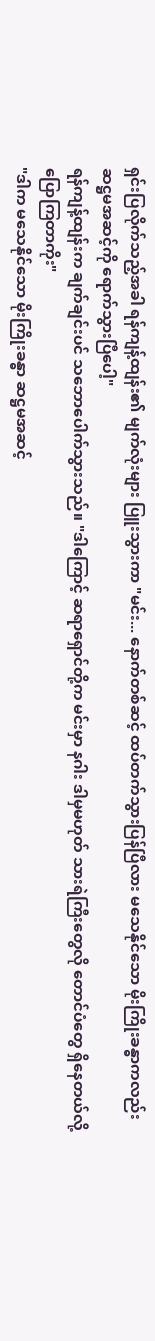ရှင်းပြလိုက်သည့်အခါ ရန်ကျန့်ထျန်း၏ မျက်လုံးများ ပြူးသွားကာ "မင်း... နောက်တစ်ဆင့် ထပ်တက်သွားပြန်ပြီလား မသေနိုင်သော မိုးကြိုးခန္ဓာကလည်း ဆဋ္ဌမအဆင့်ကို ရောက်သွားပြီပေါ့"
ရန်ကျန့်ထျန်းက ချက်ချင်းပင် သဘောပေါက်သွားသည်။ "ဒါကြောင့် ဆရာရှောင်တို့က မင်းမှာ နဂါး ဒါမှမဟုတ် သားရဲကြီးတွေလို တောင်ပံတွေ ရှိနေတယ်လို့ ပြောကြတာကိုး"
"ဒါက မသေနိုင်သော မိုးကြိုးခန္ဓာ ဆဋ္ဌမအဆင့်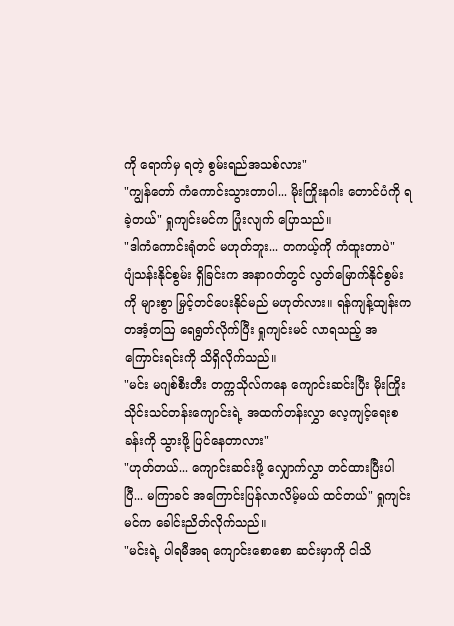ကို ရောက်မှ ရတဲ့ စွမ်းရည်အသစ်လား"
"ကျွန်တော် ကံကောင်းသွားတာပါ... မိုးကြိုးနဂါး တောင်ပံကို ရခဲ့တယ်" ရှုကျင်းမင်က ပြုံးလျက် ပြောသည်။
"ဒါကံကောင်းရုံတင် မဟုတ်ဘူး... တကယ့်ကို ကံထူးတာပဲ"
ပျံသန်းနိုင်စွမ်း ရှိခြင်းက အနာဂတ်တွင် လွတ်မြောက်နိုင်စွမ်းကို များစွာ မြှင့်တင်ပေးနိုင်မည် မဟုတ်လား။ ရန်ကျန့်ထျန်းက တအံ့တဩ ရေရွတ်လိုက်ပြီး ရှုကျင်းမင် လာရသည့် အကြောင်းရင်းကို သိရှိလိုက်သည်။
"မင်း မဂျစ်စီးတီး တက္ကသိုလ်ကနေ ကျောင်းဆင်းပြီး မိုးကြိုးသိုင်းသင်တန်းကျောင်းရဲ့ အထက်တန်းလွှာ လေ့ကျင့်ရေးစခန်းကို သွားဖို့ ပြင်နေတာလား"
"ဟုတ်တယ်... ကျောင်းဆင်းဖို့ လျှောက်လွှာ တင်ထားပြီးပါပြီ... မကြာခင် အကြောင်းပြန်လာလိမ့်မယ် ထင်တယ်" ရှုကျင်းမင်က ခေါင်းညိတ်လိုက်သည်။
"မင်းရဲ့ ပါရမီအရ ကျောင်းစောစော ဆင်းမှာကို ငါသိ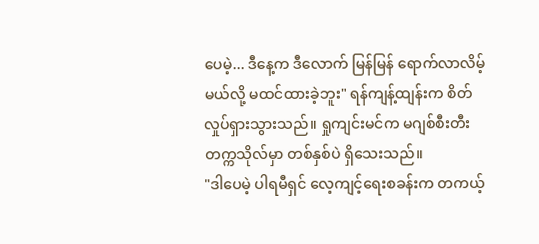ပေမဲ့... ဒီနေ့က ဒီလောက် မြန်မြန် ရောက်လာလိမ့်မယ်လို့ မထင်ထားခဲ့ဘူး" ရန်ကျန့်ထျန်းက စိတ်လှုပ်ရှားသွားသည်။ ရှုကျင်းမင်က မဂျစ်စီးတီး တက္ကသိုလ်မှာ တစ်နှစ်ပဲ ရှိသေးသည်။
"ဒါပေမဲ့ ပါရမီရှင် လေ့ကျင့်ရေးစခန်းက တကယ့်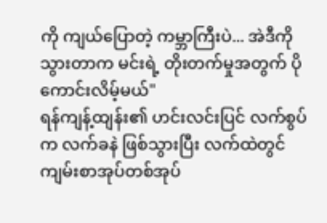ကို ကျယ်ပြောတဲ့ ကမ္ဘာကြီးပဲ... အဲဒီကို သွားတာက မင်းရဲ့ တိုးတက်မှုအတွက် ပိုကောင်းလိမ့်မယ်"
ရန်ကျန့်ထျန်း၏ ဟင်းလင်းပြင် လက်စွပ်က လက်ခနဲ ဖြစ်သွားပြီး လက်ထဲတွင် ကျမ်းစာအုပ်တစ်အုပ်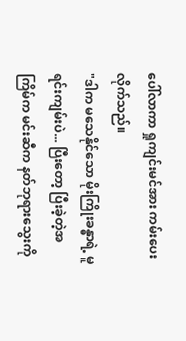ပေါ်လာကာ ရှုကျင်းမင်အား ကမ်းပေးလိုက်သည်။
"ဒါက မသေနိုင်သော မိုးကြိုးခန္ဓာရဲ့ မူရင်းကျမ်းပဲ... ပြီးတော့ ပြီးခဲ့တဲ့အကြိမ်က မင်းဆီက နတ်ဘုရားသွေးကို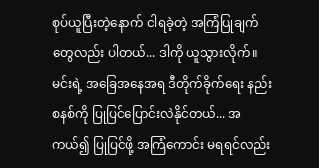စုပ်ယူပြီးတဲ့နောက် ငါရခဲ့တဲ့ အကြံပြုချက်တွေလည်း ပါတယ်... ဒါကို ယူသွားလိုက်။ မင်းရဲ့ အခြေအနေအရ ဒီတိုက်ခိုက်ရေး နည်းစနစ်ကို ပြုပြင်ပြောင်းလဲနိုင်တယ်... အကယ်၍ ပြုပြင်ဖို့ အကြံကောင်း မရရင်လည်း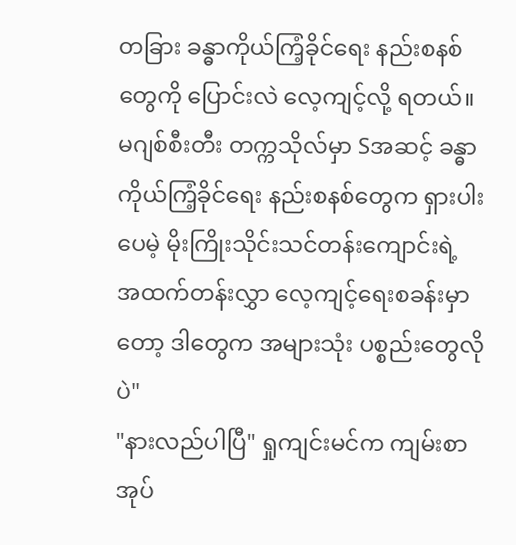တခြား ခန္ဓာကိုယ်ကြံ့ခိုင်ရေး နည်းစနစ်တွေကို ပြောင်းလဲ လေ့ကျင့်လို့ ရတယ်။ မဂျစ်စီးတီး တက္ကသိုလ်မှာ Sအဆင့် ခန္ဓာကိုယ်ကြံ့ခိုင်ရေး နည်းစနစ်တွေက ရှားပါးပေမဲ့ မိုးကြိုးသိုင်းသင်တန်းကျောင်းရဲ့ အထက်တန်းလွှာ လေ့ကျင့်ရေးစခန်းမှာတော့ ဒါတွေက အများသုံး ပစ္စည်းတွေလိုပဲ"
"နားလည်ပါပြီ" ရှုကျင်းမင်က ကျမ်းစာအုပ်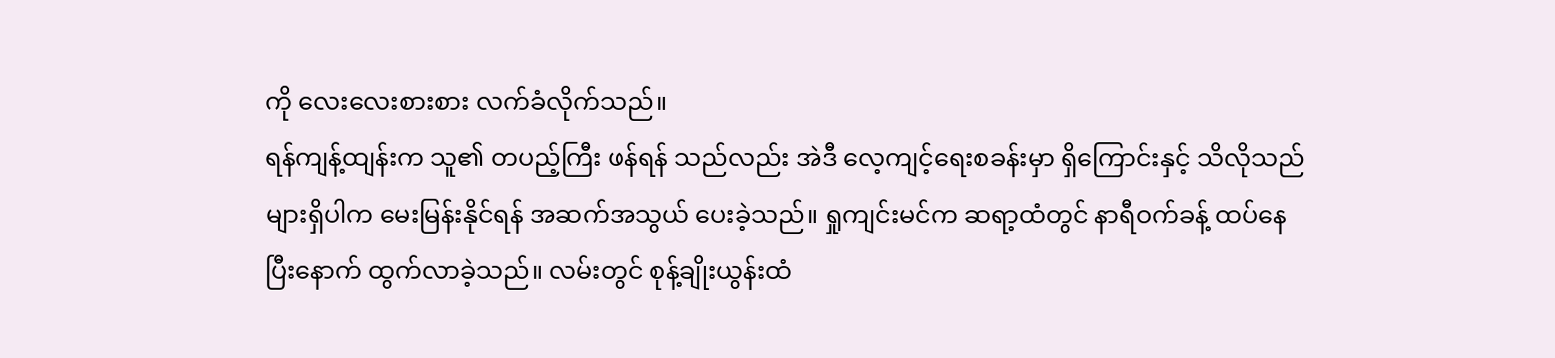ကို လေးလေးစားစား လက်ခံလိုက်သည်။
ရန်ကျန့်ထျန်းက သူ၏ တပည့်ကြီး ဖန်ရန် သည်လည်း အဲဒီ လေ့ကျင့်ရေးစခန်းမှာ ရှိကြောင်းနှင့် သိလိုသည်များရှိပါက မေးမြန်းနိုင်ရန် အဆက်အသွယ် ပေးခဲ့သည်။ ရှုကျင်းမင်က ဆရာ့ထံတွင် နာရီဝက်ခန့် ထပ်နေပြီးနောက် ထွက်လာခဲ့သည်။ လမ်းတွင် စုန့်ချိုးယွန်းထံ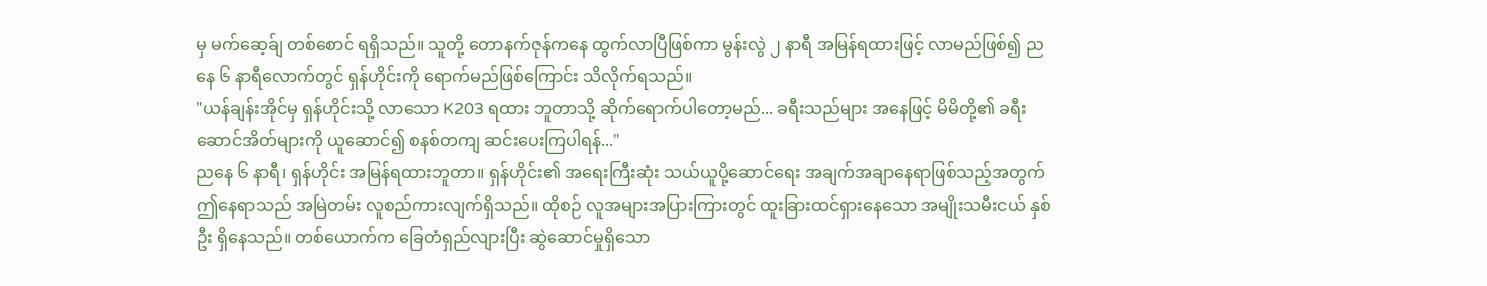မှ မက်ဆေ့ခ်ျ တစ်စောင် ရရှိသည်။ သူတို့ တောနက်ဇုန်ကနေ ထွက်လာပြီဖြစ်ကာ မွန်းလွဲ ၂ နာရီ အမြန်ရထားဖြင့် လာမည်ဖြစ်၍ ညနေ ၆ နာရီလောက်တွင် ရှန်ဟိုင်းကို ရောက်မည်ဖြစ်ကြောင်း သိလိုက်ရသည်။
"ယန်ချန်းအိုင်မှ ရှန်ဟိုင်းသို့ လာသော K203 ရထား ဘူတာသို့ ဆိုက်ရောက်ပါတော့မည်... ခရီးသည်များ အနေဖြင့် မိမိတို့၏ ခရီးဆောင်အိတ်များကို ယူဆောင်၍ စနစ်တကျ ဆင်းပေးကြပါရန်..."
ညနေ ၆ နာရီ၊ ရှန်ဟိုင်း အမြန်ရထားဘူတာ။ ရှန်ဟိုင်း၏ အရေးကြီးဆုံး သယ်ယူပို့ဆောင်ရေး အချက်အချာနေရာဖြစ်သည့်အတွက် ဤနေရာသည် အမြဲတမ်း လူစည်ကားလျက်ရှိသည်။ ထိုစဉ် လူအများအပြားကြားတွင် ထူးခြားထင်ရှားနေသော အမျိုးသမီးငယ် နှစ်ဦး ရှိနေသည်။ တစ်ယောက်က ခြေတံရှည်လျားပြီး ဆွဲဆောင်မှုရှိသော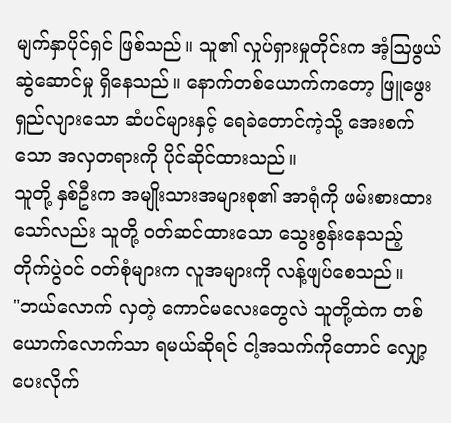မျက်နှာပိုင်ရှင် ဖြစ်သည်။ သူ၏ လှုပ်ရှားမှုတိုင်းက အံ့ဩဖွယ် ဆွဲဆောင်မှု ရှိနေသည်။ နောက်တစ်ယောက်ကတော့ ဖြူဖွေးရှည်လျားသော ဆံပင်များနှင့် ရေခဲတောင်ကဲ့သို့ အေးစက်သော အလှတရားကို ပိုင်ဆိုင်ထားသည်။
သူတို့ နှစ်ဦးက အမျိုးသားအများစု၏ အာရုံကို ဖမ်းစားထားသော်လည်း သူတို့ ဝတ်ဆင်ထားသော သွေးစွန်းနေသည့် တိုက်ပွဲဝင် ဝတ်စုံများက လူအများကို လန့်ဖျပ်စေသည်။
"ဘယ်လောက် လှတဲ့ ကောင်မလေးတွေလဲ သူတို့ထဲက တစ်ယောက်လောက်သာ ရမယ်ဆိုရင် ငါ့အသက်ကိုတောင် လျှော့ပေးလိုက်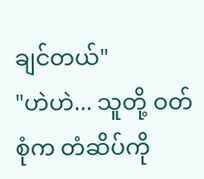ချင်တယ်"
"ဟဲဟဲ... သူတို့ ဝတ်စုံက တံဆိပ်ကို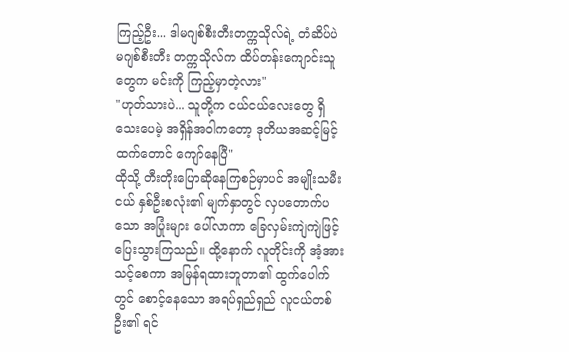ကြည့်ဦး... ဒါမဂျစ်စီးတီးတက္ကသိုလ်ရဲ့ တံဆိပ်ပဲ မဂျစ်စီးတီး တက္ကသိုလ်က ထိပ်တန်းကျောင်းသူတွေက မင်းကို ကြည့်မှာတဲ့လား"
"ဟုတ်သားပဲ... သူတို့က ငယ်ငယ်လေးတွေ ရှိသေးပေမဲ့ အရှိန်အဝါကတော့ ဒုတိယအဆင့်မြင့်ထက်တောင် ကျော်နေပြီ"
ထိုသို့ တီးတိုးပြောဆိုနေကြစဉ်မှာပင် အမျိုးသမီးငယ် နှစ်ဦးစလုံး၏ မျက်နှာတွင် လှပတောက်ပသော အပြုံးများ ပေါ်လာကာ ခြေလှမ်းကျဲကျဲဖြင့် ပြေးသွားကြသည်။ ထို့နောက် လူတိုင်းကို အံ့အားသင့်စေကာ အမြန်ရထားဘူတာ၏ ထွက်ပေါက်တွင် စောင့်နေသော အရပ်ရှည်ရှည် လူငယ်တစ်ဦး၏ ရင်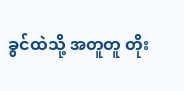ခွင်ထဲသို့ အတူတူ တိုး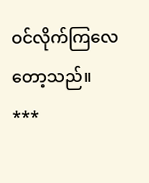ဝင်လိုက်ကြလေတော့သည်။
***